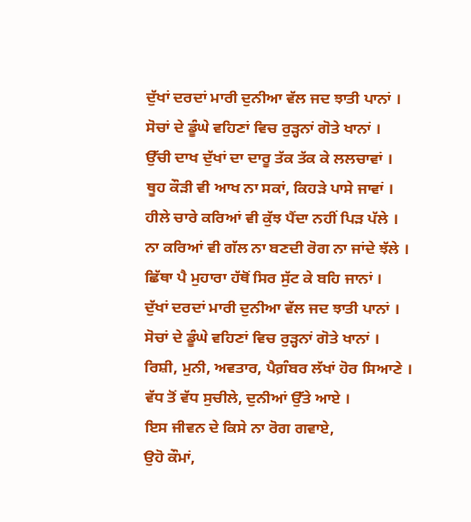ਦੁੱਖਾਂ ਦਰਦਾਂ ਮਾਰੀ ਦੁਨੀਆ ਵੱਲ ਜਦ ਝਾਤੀ ਪਾਨਾਂ ।
ਸੋਚਾਂ ਦੇ ਡੂੰਘੇ ਵਹਿਣਾਂ ਵਿਚ ਰੁੜ੍ਹਨਾਂ ਗੋਤੇ ਖਾਨਾਂ ।
ਉੱਚੀ ਦਾਖ ਦੁੱਖਾਂ ਦਾ ਦਾਰੂ ਤੱਕ ਤੱਕ ਕੇ ਲਲਚਾਵਾਂ ।
ਥੂਹ ਕੌੜੀ ਵੀ ਆਖ ਨਾ ਸਕਾਂ, ਕਿਹੜੇ ਪਾਸੇ ਜਾਵਾਂ ।
ਹੀਲੇ ਚਾਰੇ ਕਰਿਆਂ ਵੀ ਕੁੱਝ ਪੈਂਦਾ ਨਹੀਂ ਪਿੜ ਪੱਲੇ ।
ਨਾ ਕਰਿਆਂ ਵੀ ਗੱਲ ਨਾ ਬਣਦੀ ਰੋਗ ਨਾ ਜਾਂਦੇ ਝੱਲੇ ।
ਛਿੱਥਾ ਪੈ ਮੁਹਾਰਾ ਹੱਥੋਂ ਸਿਰ ਸੁੱਟ ਕੇ ਬਹਿ ਜਾਨਾਂ ।
ਦੁੱਖਾਂ ਦਰਦਾਂ ਮਾਰੀ ਦੁਨੀਆ ਵੱਲ ਜਦ ਝਾਤੀ ਪਾਨਾਂ ।
ਸੋਚਾਂ ਦੇ ਡੂੰਘੇ ਵਹਿਣਾਂ ਵਿਚ ਰੁੜ੍ਹਨਾਂ ਗੋਤੇ ਖਾਨਾਂ ।
ਰਿਸ਼ੀ, ਮੁਨੀ, ਅਵਤਾਰ, ਪੈਗ਼ੰਬਰ ਲੱਖਾਂ ਹੋਰ ਸਿਆਣੇ ।
ਵੱਧ ਤੋਂ ਵੱਧ ਸੁਚੀਲੇ, ਦੁਨੀਆਂ ਉੱਤੇ ਆਏ ।
ਇਸ ਜੀਵਨ ਦੇ ਕਿਸੇ ਨਾ ਰੋਗ ਗਵਾਏ,
ਉਹੋ ਕੌਮਾਂ,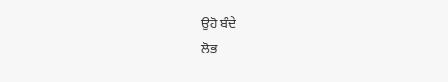ਉਹੋ ਬੰਦੇ
ਲੋਭ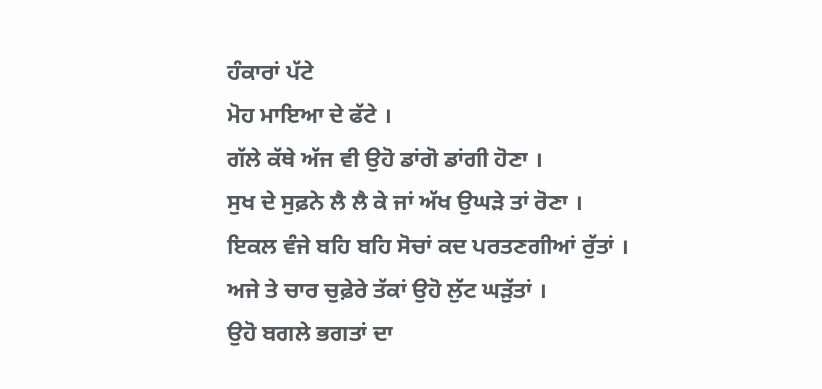ਹੰਕਾਰਾਂ ਪੱਟੇ
ਮੋਹ ਮਾਇਆ ਦੇ ਫੱਟੇ ।
ਗੱਲੇ ਕੱਥੇ ਅੱਜ ਵੀ ਉਹੋ ਡਾਂਗੋ ਡਾਂਗੀ ਹੋਣਾ ।
ਸੁਖ ਦੇ ਸੁਫ਼ਨੇ ਲੈ ਲੈ ਕੇ ਜਾਂ ਅੱਖ ਉਘੜੇ ਤਾਂ ਰੋਣਾ ।
ਇਕਲ ਵੰਜੇ ਬਹਿ ਬਹਿ ਸੋਚਾਂ ਕਦ ਪਰਤਣਗੀਆਂ ਰੁੱਤਾਂ ।
ਅਜੇ ਤੇ ਚਾਰ ਚੁਫ਼ੇਰੇ ਤੱਕਾਂ ਉਹੋ ਲੁੱਟ ਘੜੁੱਤਾਂ ।
ਉਹੋ ਬਗਲੇ ਭਗਤਾਂ ਦਾ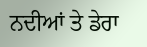ਨਦੀਆਂ ਤੇ ਡੇਰਾ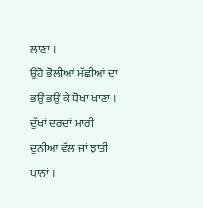ਲਾਣਾ ।
ਉਹੋ ਭੋਲੀਆਂ ਮੱਛੀਆਂ ਦਾ ਭਉਂ ਭਉਂ ਕੇ ਧੋਖਾ ਖਾਣਾ ।
ਦੁੱਖਾਂ ਦਰਦਾਂ ਮਾਰੀ ਦੁਨੀਆ ਵੱਲ ਜਾਂ ਝਾਤੀ ਪਾਨਾਂ ।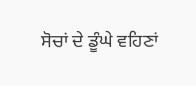ਸੋਚਾਂ ਦੇ ਡੂੰਘੇ ਵਹਿਣਾਂ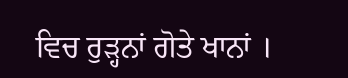ਵਿਚ ਰੁੜ੍ਹਨਾਂ ਗੋਤੇ ਖਾਨਾਂ ।